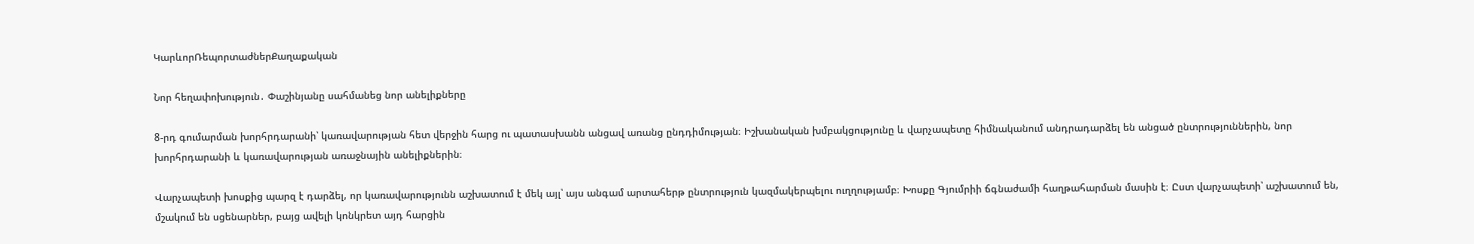ԿարևորՌեպորտաժներՔաղաքական

Նոր հեղափոխություն․ Փաշինյանը սահմանեց նոր անելիքները

8-րդ գումարման խորհրդարանի՝ կառավարության հետ վերջին հարց ու պատասխանն անցավ առանց ընդդիմության։ Իշխանական խմբակցությունը և վարչապետը հիմնականում անդրադարձել են անցած ընտրություններին, նոր խորհրդարանի և կառավարության առաջնային անելիքներին։

Վարչապետի խոսքից պարզ է դարձել, որ կառավարությունն աշխատում է մեկ այլ՝ այս անգամ արտահերթ ընտրություն կազմակերպելու ուղղությամբ։ Խոսքը Գյումրիի ճգնաժամի հաղթահարման մասին է։ Ըստ վարչապետի՝ աշխատում են, մշակում են սցենարներ, բայց ավելի կոնկրետ այդ հարցին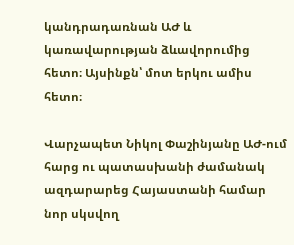կանդրադառնան ԱԺ և կառավարության ձևավորումից հետո։ Այսինքն՝ մոտ երկու ամիս հետո։

Վարչապետ Նիկոլ Փաշինյանը ԱԺ-ում հարց ու պատասխանի ժամանակ ազդարարեց Հայաստանի համար նոր սկսվող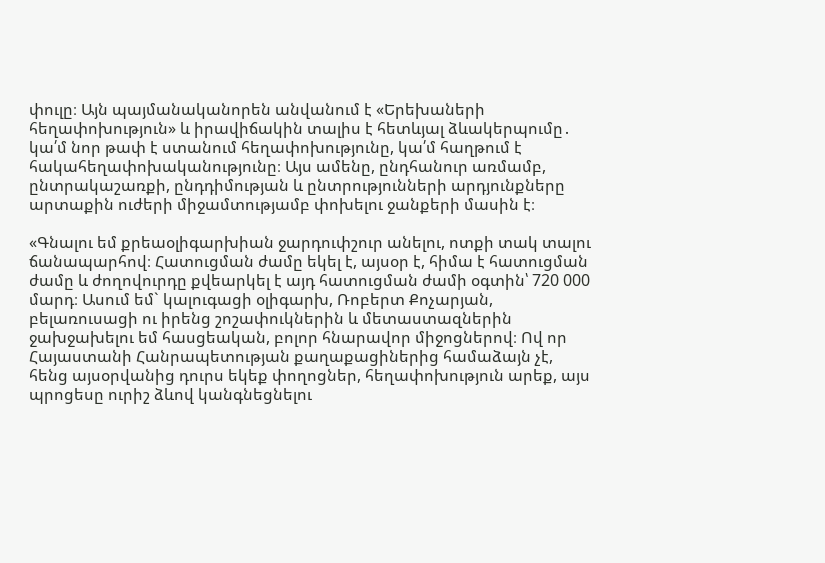փուլը։ Այն պայմանականորեն անվանում է «Երեխաների հեղափոխություն» և իրավիճակին տալիս է հետևյալ ձևակերպումը․ կա՛մ նոր թափ է ստանում հեղափոխությունը, կա՛մ հաղթում է հակահեղափոխականությունը։ Այս ամենը, ընդհանուր առմամբ, ընտրակաշառքի, ընդդիմության և ընտրությունների արդյունքները արտաքին ուժերի միջամտությամբ փոխելու ջանքերի մասին է։

«Գնալու եմ քրեաօլիգարխիան ջարդուփշուր անելու, ոտքի տակ տալու ճանապարհով։ Հատուցման ժամը եկել է, այսօր է, հիմա է հատուցման ժամը և ժողովուրդը քվեարկել է այդ հատուցման ժամի օգտին՝ 720 000 մարդ։ Ասում եմ` կալուգացի օլիգարխ, Ռոբերտ Քոչարյան, բելառուսացի ու իրենց շոշափուկներին և մետաստազներին ջախջախելու եմ հասցեական, բոլոր հնարավոր միջոցներով։ Ով որ Հայաստանի Հանրապետության քաղաքացիներից համաձայն չէ, հենց այսօրվանից դուրս եկեք փողոցներ, հեղափոխություն արեք, այս պրոցեսը ուրիշ ձևով կանգնեցնելու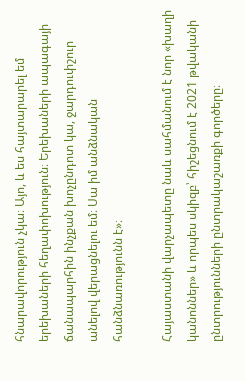հնարավորություն չկա։ Այո, և ես հայտարարել եմ երեխաների հեղափոխություն։ Երեխաների ապագայի ճանապարհին ինչքան խոչընդոտ կա, ջարդուփշուր անելով վերացնելու եմ։ Սա իմ անձնական հանձնառությունն է»։

Հայաստանի վարչապետը նաև սահմանում է նոր «խաղի կանոններ» և որպես սկիզբ՝ հիշեցնում է 2021 թվականի ընտրությունների ընտրակաշառքի գործերը։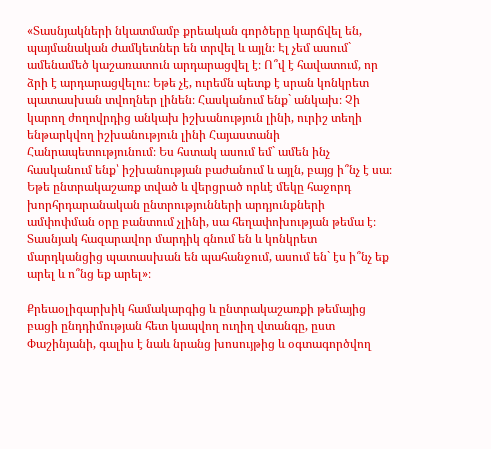«Տասնյակների նկատմամբ քրեական գործերը կարճվել են, պայմանական ժամկետներ են տրվել և այլն։ Էլ չեմ ասում` ամենամեծ կաշառատուն արդարացվել է։ Ո՞վ է հավատում, որ ձրի է արդարացվելու։ Եթե չէ, ուրեմն պետք է սրան կոնկրետ պատասխան տվողներ լինեն։ Հասկանում ենք` անկախ։ Չի կարող ժողովրդից անկախ իշխանություն լինի, ուրիշ տեղի ենթարկվող իշխանություն լինի Հայաստանի Հանրապետությունում։ Ես հստակ ասում եմ` ամեն ինչ հասկանում ենք՝ իշխանության բաժանում և այլն, բայց ի՞նչ է սա։ Եթե ընտրակաշառք տված և վերցրած որևէ մեկը հաջորդ խորհրդարանական ընտրությունների արդյունքների ամփոփման օրը բանտում չլինի, սա հեղափոխության թեմա է։ Տասնյակ հազարավոր մարդիկ գնում են և կոնկրետ մարդկանցից պատասխան են պահանջում, ասում են` էս ի՞նչ եք արել և ո՞նց եք արել»։

Քրեաօլիգարխիկ համակարգից և ընտրակաշառքի թեմայից բացի ընդդիմության հետ կապվող ուղիղ վտանգը, ըստ Փաշինյանի, գալիս է նաև նրանց խոսույթից և օգտագործվող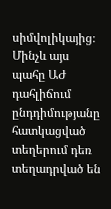սիմվոլիկայից։ Մինչև այս պահը ԱԺ դահլիճում ընդդիմությանը հատկացված տեղերում դեռ տեղադրված են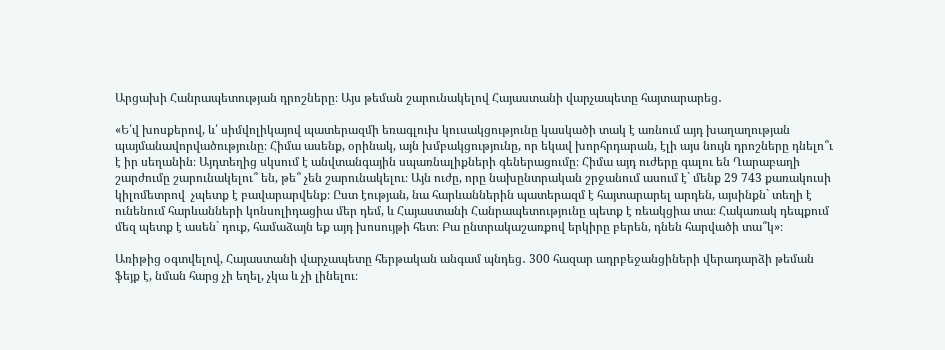Արցախի Հանրապետության դրոշները։ Այս թեման շարունակելով Հայաստանի վարչապետը հայտարարեց․

«Ե՛վ խոսքերով, և՛ սիմվոլիկայով պատերազմի եռագլուխ կուսակցությունը կասկածի տակ է առնում այդ խաղաղության պայմանավորվածությունը։ Հիմա ասենք, օրինակ, այն խմբակցությունը, որ եկավ խորհրդարան, էլի այս նույն դրոշները դնելո՞ւ է իր սեղանին։ Այդտեղից սկսում է անվտանգային սպառնալիքների գեներացումը։ Հիմա այդ ուժերը գալու են Ղարաբաղի շարժումը շարունակելու՞ են, թե՞ չեն շարունակելու։ Այն ուժը, որը նախընտրական շրջանում ասում է` մենք 29 743 քառակուսի կիլոմետրով  չպետք է բավարարվենք։ Ըստ էության, նա հարևաններին պատերազմ է հայտարարել արդեն, այսինքն` տեղի է ունենում հարևանների կոնսոլիդացիա մեր դեմ, և Հայաստանի Հանրապետությունը պետք է ռեակցիա տա։ Հակառակ դեպքում մեզ պետք է ասեն` դուք, համաձայն եք այդ խոսույթի հետ։ Բա ընտրակաշառքով երկիրը բերեն, դնեն հարվածի տա՞կ»։

Առիթից օգտվելով, Հայաստանի վարչապետը հերթական անգամ պնդեց․ 300 հազար ադրբեջանցիների վերադարձի թեման ֆեյք է, նման հարց չի եղել, չկա և չի լինելու։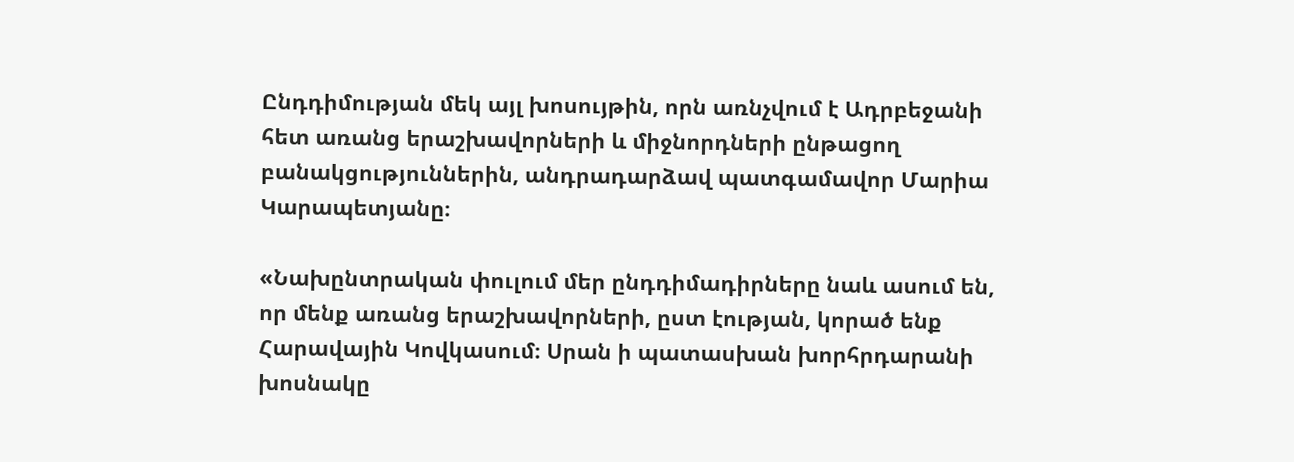Ընդդիմության մեկ այլ խոսույթին, որն առնչվում է Ադրբեջանի հետ առանց երաշխավորների և միջնորդների ընթացող բանակցություններին, անդրադարձավ պատգամավոր Մարիա Կարապետյանը։

«Նախընտրական փուլում մեր ընդդիմադիրները նաև ասում են, որ մենք առանց երաշխավորների, ըստ էության, կորած ենք Հարավային Կովկասում։ Սրան ի պատասխան խորհրդարանի խոսնակը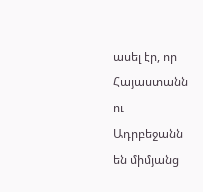ասել էր, որ Հայաստանն ու Ադրբեջանն են միմյանց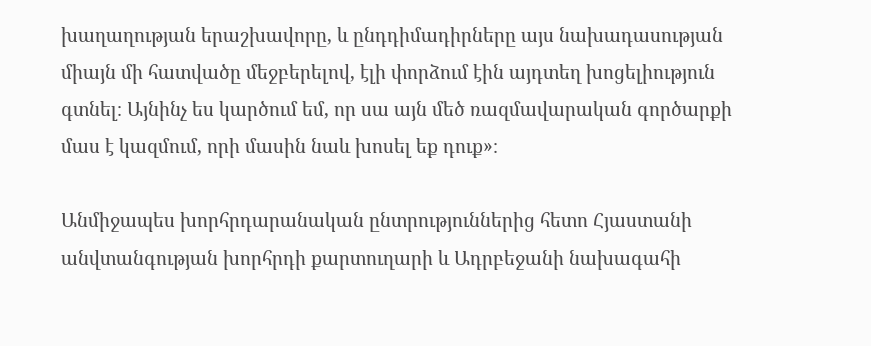խաղաղության երաշխավորը, և ընդդիմադիրները այս նախադասության միայն մի հատվածը մեջբերելով, էլի փորձում էին այդտեղ խոցելիություն գտնել։ Այնինչ ես կարծում եմ, որ սա այն մեծ ռազմավարական գործարքի մաս է կազմում, որի մասին նաև խոսել եք դուք»։

Անմիջապես խորհրդարանական ընտրություններից հետո Հյաստանի անվտանգության խորհրդի քարտուղարի և Ադրբեջանի նախագահի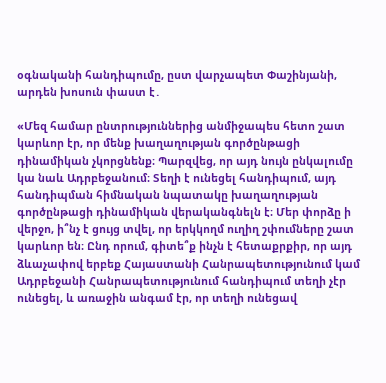օգնականի հանդիպումը, ըստ վարչապետ Փաշինյանի, արդեն խոսուն փաստ է․

«Մեզ համար ընտրություններից անմիջապես հետո շատ կարևոր էր, որ մենք խաղաղության գործընթացի դինամիկան չկորցնենք։ Պարզվեց, որ այդ նույն ընկալումը կա նաև Ադրբեջանում։ Տեղի է ունեցել հանդիպում, այդ հանդիպման հիմնական նպատակը խաղաղության գործընթացի դինամիկան վերականգնելն է։ Մեր փորձը ի վերջո, ի՞նչ է ցույց տվել, որ երկկողմ ուղիղ շփումները շատ կարևոր են։ Ընդ որում, գիտե՞ք ինչն է հետաքրքիր, որ այդ ձևաչափով երբեք Հայաստանի Հանրապետությունում կամ Ադրբեջանի Հանրապետությունում հանդիպում տեղի չէր ունեցել, և առաջին անգամ էր, որ տեղի ունեցավ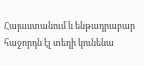Հայաստանում և ենթադրաբար հաջորդն էլ տեղի կունենա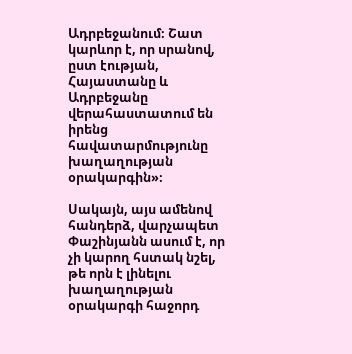Ադրբեջանում։ Շատ կարևոր է, որ սրանով, ըստ էության, Հայաստանը և Ադրբեջանը վերահաստատում են իրենց հավատարմությունը խաղաղության օրակարգին»։

Սակայն, այս ամենով հանդերձ, վարչապետ Փաշինյանն ասում է, որ չի կարող հստակ նշել, թե որն է լինելու խաղաղության օրակարգի հաջորդ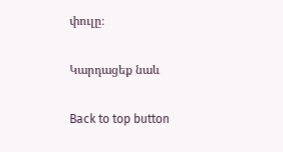փուլը։

Կարդացեք նաև

Back to top button